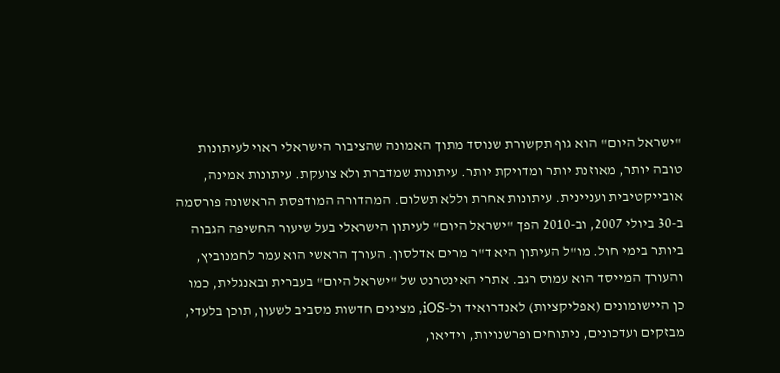"ישראל היום" הוא גוף תקשורת שנוסד מתוך האמונה שהציבור הישראלי ראוי לעיתונות טובה יותר, מאוזנת יותר ומדויקת יותר. עיתונות שמדברת ולא צועקת. עיתונות אמינה, אובייקטיבית ועניינית. עיתונות אחרת וללא תשלום. המהדורה המודפסת הראשונה פורסמה ב-30 ביולי 2007, וב-2010 הפך "ישראל היום" לעיתון הישראלי בעל שיעור החשיפה הגבוה ביותר בימי חול. מו"ל העיתון היא ד"ר מרים אדלסון. העורך הראשי הוא עמר לחמנוביץ, והעורך המייסד הוא עמוס רגב. אתרי האינטרנט של "ישראל היום" בעברית ובאנגלית, כמו כן היישומונים (אפליקציות) לאנדרואיד ול-iOS, מציגים חדשות מסביב לשעון, תוכן בלעדי, מבזקים ועדכונים, ניתוחים ופרשנויות, וידיאו,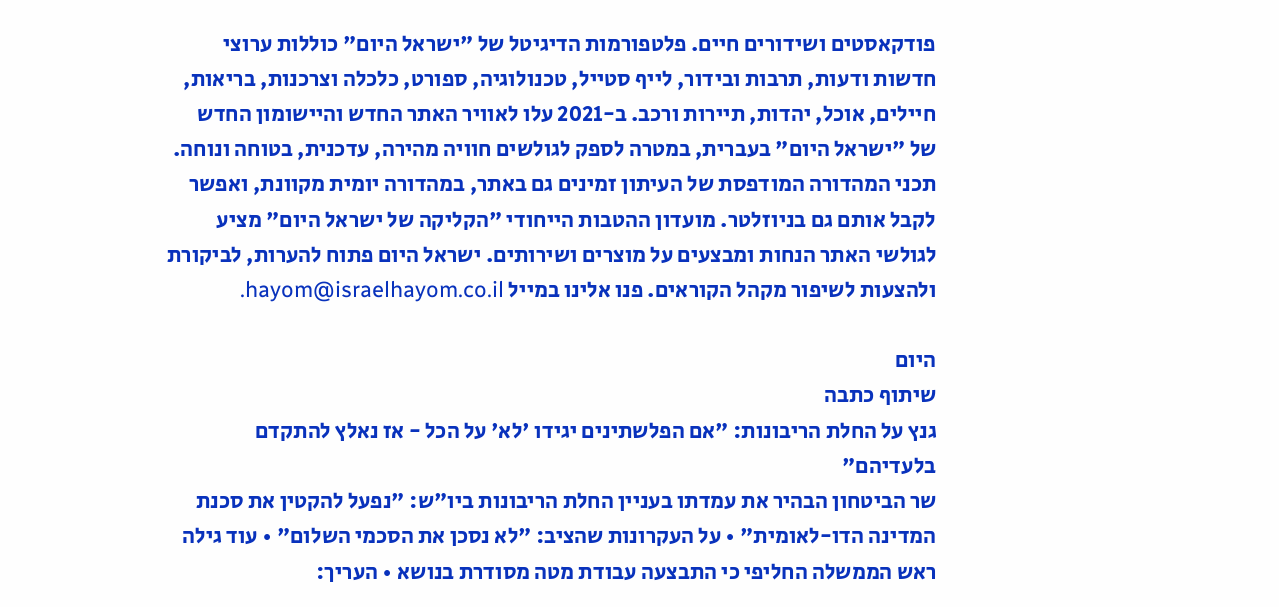פודקאסטים ושידורים חיים. פלטפורמות הדיגיטל של "ישראל היום" כוללות ערוצי חדשות ודעות, תרבות ובידור, לייף סטייל, טכנולוגיה, ספורט, כלכלה וצרכנות, בריאות, חיילים, אוכל, יהדות, תיירות ורכב. ב-2021 עלו לאוויר האתר החדש והיישומון החדש של "ישראל היום" בעברית, במטרה לספק לגולשים חוויה מהירה, עדכנית, בטוחה ונוחה. תכני המהדורה המודפסת של העיתון זמינים גם באתר, במהדורה יומית מקוונת, ואפשר לקבל אותם גם בניוזלטר. מועדון ההטבות הייחודי "הקליקה של ישראל היום" מציע לגולשי האתר הנחות ומבצעים על מוצרים ושירותים. ישראל היום פתוח להערות, לביקורת ולהצעות לשיפור מקהל הקוראים. פנו אלינו במייל hayom@israelhayom.co.il.

היום
שיתוף כתבה
גנץ על החלת הריבונות: "אם הפלשתינים יגידו 'לא' על הכל - אז נאלץ להתקדם בלעדיהם"
שר הביטחון הבהיר את עמדתו בעניין החלת הריבונות ביו"ש: "נפעל להקטין את סכנת המדינה הדו-לאומית" • על העקרונות שהציב: "לא נסכן את הסכמי השלום" • עוד גילה ראש הממשלה החליפי כי התבצעה עבודת מטה מסודרת בנושא • העריך: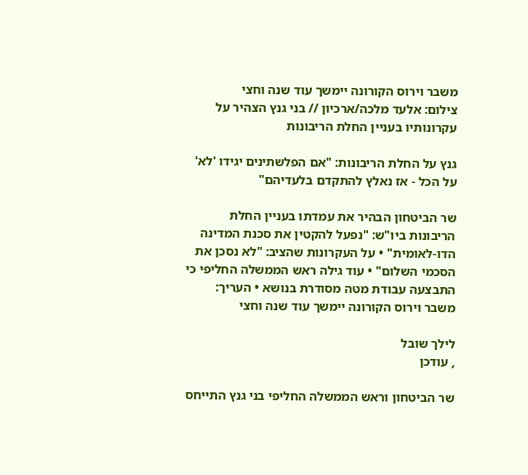משבר וירוס הקורונה יימשך עוד שנה וחצי
צילום: אלעד מלכה/ארכיון // בני גנץ הצהיר על עקרונותיו בעניין החלת הריבונות

גנץ על החלת הריבונות: "אם הפלשתינים יגידו 'לא' על הכל - אז נאלץ להתקדם בלעדיהם"

שר הביטחון הבהיר את עמדתו בעניין החלת הריבונות ביו"ש: "נפעל להקטין את סכנת המדינה הדו-לאומית" • על העקרונות שהציב: "לא נסכן את הסכמי השלום" • עוד גילה ראש הממשלה החליפי כי התבצעה עבודת מטה מסודרת בנושא • העריך: משבר וירוס הקורונה יימשך עוד שנה וחצי

לילך שובל
, עודכן

שר הביטחון וראש הממשלה החליפי בני גנץ התייחס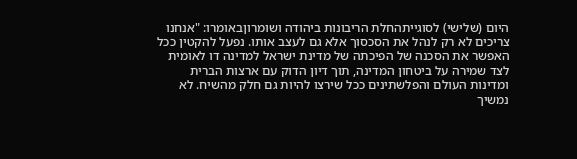היום (שלישי) לסוגייתהחלת הריבונות ביהודה ושומרוןבאומרו: "אנחנו צריכים לא רק לנהל את הסכסוך אלא גם לעצב אותו. נפעל להקטין ככל האפשר את הסכנה של הפיכתה של מדינת ישראל למדינה דו לאומית לצד שמירה על ביטחון המדינה, תוך דיון הדוק עם ארצות הברית ומדינות העולם והפלשתינים ככל שירצו להיות גם חלק מהשיח. לא נמשיך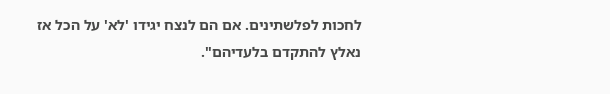לחכות לפלשתינים. אם הם לנצח יגידו 'לא' על הכל אז נאלץ להתקדם בלעדיהם".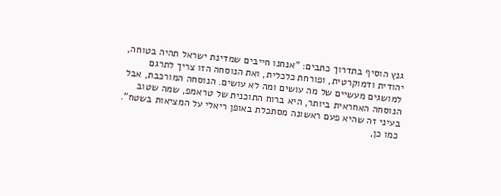גנץ הוסיף בתדרוך כתבים: "אנחנו חייבים שמדינת ישראל תהיה בטוחה, יהודית ודמוקרטית, ופורחת כלכלית, ואת הנוסחה הזו צריך לתרגם למושגים מעשיים של מה עושים ומה לא עושים. הנוסחה המורכבת, אבל הנוסחה האחראית ביותר, היא ברוח התוכנית של טראמפ, שמה שטוב בעיני זה שהיא פעם ראשונה מסתכלת באופן ריאלי על המציאות בשטח". כמו כן,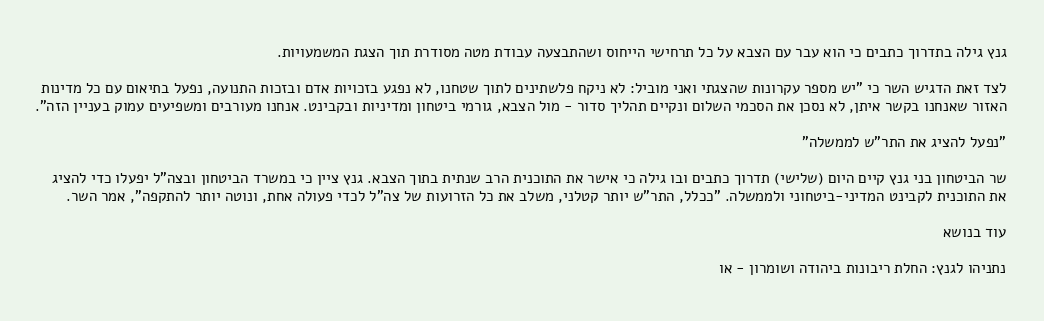גנץ גילה בתדרוך כתבים כי הוא עבר עם הצבא על כל תרחישי הייחוס ושהתבצעה עבודת מטה מסודרת תוך הצגת המשמעויות.

לצד זאת הדגיש השר כי "יש מספר עקרונות שהצגתי ואני מוביל: לא ניקח פלשתינים לתוך שטחנו, לא נפגע בזכויות אדם ובזכות התנועה, נפעל בתיאום עם כל מדינות האזור שאנחנו בקשר איתן, לא נסכן את הסכמי השלום ונקיים תהליך סדור - מול הצבא, גורמי ביטחון ומדיניות ובקבינט. אנחנו מעורבים ומשפיעים עמוק בעניין הזה".

"נפעל להציג את התר"ש לממשלה"

שר הביטחון בני גנץ קיים היום (שלישי) תדרוך כתבים ובו גילה כי אישר את התוכנית הרב שנתית בתוך הצבא. גנץ ציין כי במשרד הביטחון ובצה"ל יפעלו כדי להציג את התוכנית לקבינט המדיני-ביטחוני ולממשלה. "ככלל, התר"ש יותר קטלני, משלב את כל הזרועות של צה"ל לכדי פעולה אחת, ונוטה יותר להתקפה", אמר השר.

עוד בנושא

נתניהו לגנץ: החלת ריבונות ביהודה ושומרון - או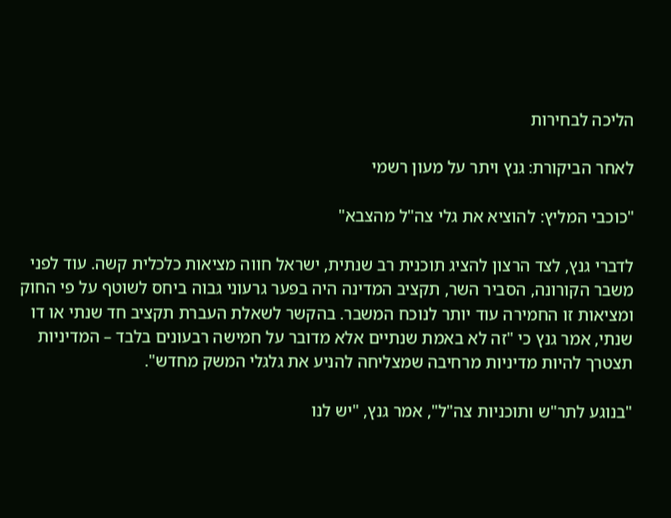הליכה לבחירות

לאחר הביקורת: גנץ ויתר על מעון רשמי

"כוכבי המליץ: להוציא את גלי צה"ל מהצבא"

לדברי גנץ, לצד הרצון להציג תוכנית רב שנתית, ישראל חווה מציאות כלכלית קשה. עוד לפני משבר הקורונה, הסביר השר, תקציב המדינה היה בפער גרעוני גבוה ביחס לשוטף על פי החוק ומציאות זו החמירה עוד יותר לנוכח המשבר. בהקשר לשאלת העברת תקציב חד שנתי או דו שנתי, אמר גנץ כי "זה לא באמת שנתיים אלא מדובר על חמישה רבעונים בלבד – המדיניות תצטרך להיות מדיניות מרחיבה שמצליחה להניע את גלגלי המשק מחדש".

"בנוגע לתר"ש ותוכניות צה"ל", אמר גנץ, "יש לנו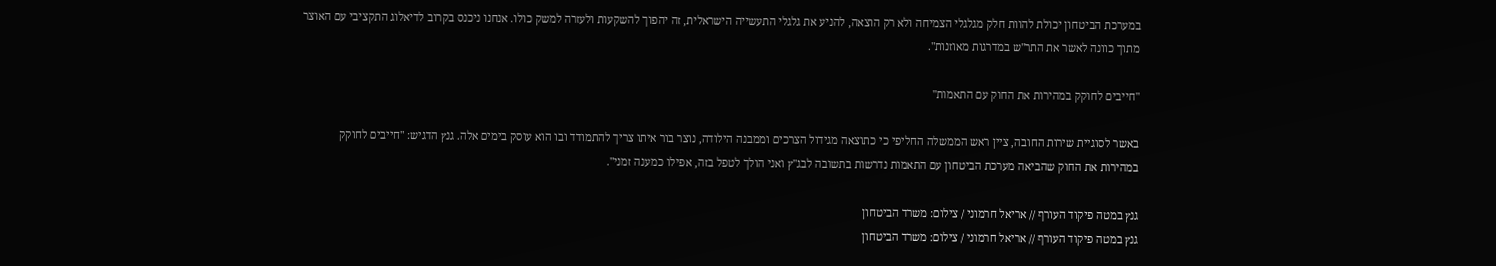במערכת הביטחון יכולת להוות חלק מגלגלי הצמיחה ולא רק הוצאה, להניע את גלגלי התעשייה הישראלית, זה יהפוך להשקעות ולעזרה למשק כולו. אנחנו ניכנס בקרוב לדיאלוג התקציבי עם האוצר מתוך כוונה לאשר את התר"ש במדרגות מאוזנות".

"חייבים לחוקק במהירות את החוק עם התאמות"

באשר לסוגיית שירות החובה, ציין ראש הממשלה החליפי כי כתוצאה מגידול הצרכים וממבנה הילודה, נוצר בור איתו צריך להתמודד ובו הוא עוסק בימים אלה. גנץ הדגיש: "חייבים לחוקק במהירות את החוק שהביאה מערכת הביטחון עם התאמות נדרשות בתשובה לבג"ץ ואני הולך לטפל בזה, אפילו כמענה זמני".

גנץ במטה פיקוד העורף // אריאל חרמוני / צילום: משרד הביטחון
גנץ במטה פיקוד העורף // אריאל חרמוני / צילום: משרד הביטחון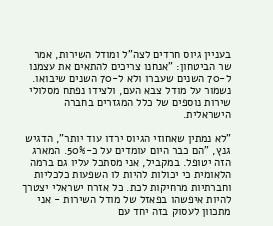בעניין גיוס חרדים לצה"ל ומודל השירות, אמר שר הביטחון: "אנחנו צריכים להתאים את עצמנו ל-70 השנים שעברו ולא ל-70 השנים שיבואו. נשמור על מודל צבא העם, ולצידו נפתח מסלולי שירות נוספים של כלל המגזרים בחברה הישראלית.

"לא נמתין שאחוזי הגיוס ירדו עוד יותר", הדגיש גנץ, "הם כבר היום עומדים על כ-50%. המארג הזה יטופל. במקביל, אני מסתכל עליו גם ברמה הלאומית כי יכולות להיות לו השפעות כלכליות וחברתיות מרחיקות לכת. כל אזרח ישראלי יצטרך להיות איפשהו בפאזל של מודל השירות - אני מתכוון לעסוק בזה יחד עם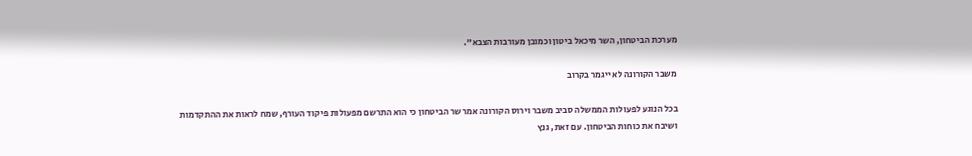מערכת הביטחון, השר מיכאל ביטון וכמובן מעורבות הצבא".

משבר הקורונה לא ייגמר בקרוב

בכל הנוגע לפעולות הממשלה סביב משבר וירוס הקורונה אמר שר הביטחון כי הוא התרשם מפעולות פיקוד העורף, שמח לראות את ההתקדמות ושיבח את כוחות הביטחון. עם זאת, גנץ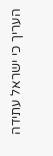העריך כי ישראל עתידה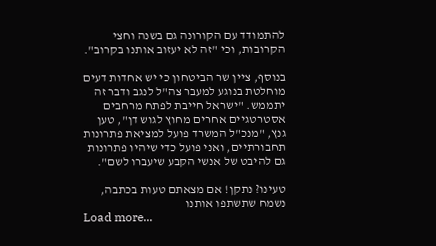להתמודד עם הקורונה גם בשנה וחצי הקרובות, וכי "זה לא יעזוב אותנו בקרוב".

בנוסף, ציין שר הביטחון כי יש אחדות דעים מוחלטת בנוגע למעבר צה"ל לנגב ודבר זה יתממש. "ישראל חייבת לפתח מרחבים אסטרטגיים אחרים מחוץ לגוש דן", טען גנץ, "מנכ"ל המשרד פועל למציאת פתרונות תחבורתיים, ואני פועל כדי שיהיו פתרונות גם להיבט של אנשי הקבע שיעברו לשם".

טעינו? נתקן! אם מצאתם טעות בכתבה, נשמח שתשתפו אותנו
Load more...